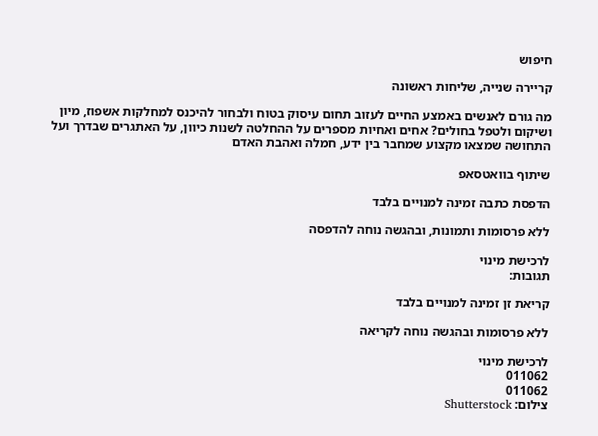חיפוש

קריירה שנייה, שליחות ראשונה

מה גורם לאנשים באמצע החיים לעזוב תחום עיסוק בטוח ולבחור להיכנס למחלקות אשפוז, מיון ושיקום ולטפל בחולים? אחים ואחיות מספרים על ההחלטה לשנות כיוון, על האתגרים שבדרך ועל התחושה שמצאו מקצוע שמחבר בין ידע, חמלה ואהבת האדם

שיתוף בוואטסאפ

הדפסת כתבה זמינה למנויים בלבד

ללא פרסומות ותמונות, ובהגשה נוחה להדפסה

לרכישת מינוי
תגובות:

קריאת זן זמינה למנויים בלבד

ללא פרסומות ובהגשה נוחה לקריאה

לרכישת מינוי
011062
011062
צילום: Shutterstock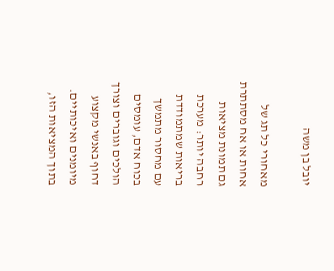יובל בן משה

מאחורי כל תג של אחות או אח מסתתרת גם תמונת מציאות רחבה יותר: מערכת בריאות שמתמודדת עם מחסור מתמשך בכוח אדם, עומסים הולכים וגוברים וצורך דחוף באנשי מקצוע מיומנים ואיכותיים. בתוך המציאות הזו,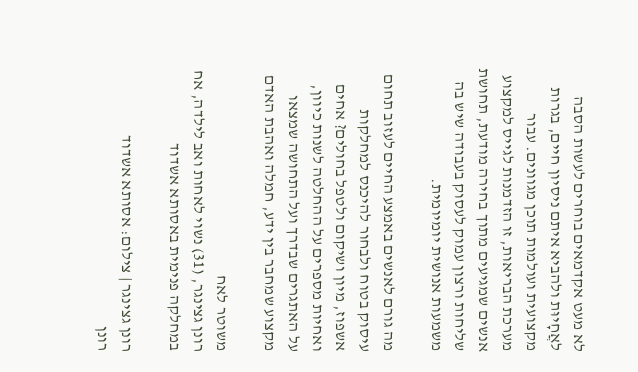לא מעט אקדמאים בוחרים לעשות הסבה לאֲחָיוּת ולהביא איתם ניסיון חיים, בגרות מקצועית ועולמות תוכן מגוונים. עבור מערכת הבריאות, זו הזדמנות לגייס למקצוע אנשים שמגיעים מתוך בחירה מודעת, תחושת שליחות ורצון עמוק לעסוק בעבודה שיש בה משמעות אנושית יומיומית.

מה גורם לאנשים באמצע החיים לעזוב תחום עיסוק בטוח ולבחור להיכנס למחלקות אשפוז, מיון ושיקום ולטפל בחולים? אחים ואחיות מספרים על ההחלטה לשנות כיוון, על האתגרים שבדרך ועל התחושה שמצאו מקצוע שמחבר בין ידע, חמלה ואהבת האדם

משוטר לאח
רונן גצינגר, (31) נשוי לאחות ואב לילדה, אח במחלקה פנימית באסותא אשדוד

רונן גצינגר | צילום: אסותא אשדוד
רונן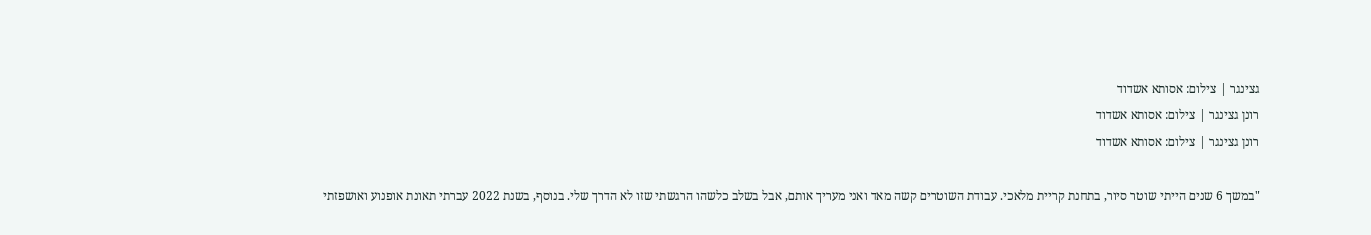גצינגר | צילום: אסותא אשדוד
רונן גצינגר | צילום: אסותא אשדוד
רונן גצינגר | צילום: אסותא אשדוד

"במשך 6 שנים הייתי שוטר סיור, בתחנת קריית מלאכי. עבודת השוטרים קשה מאד ואני מעריך אותם, אבל בשלב כלשהו הרגשתי שזו לא הדרך שלי. בנוסף, בשנת 2022 עברתי תאונת אופנוע ואושפזתי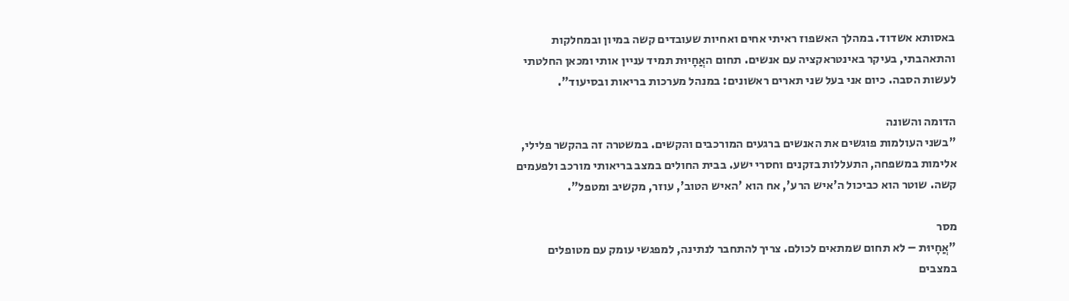באסותא אשדוד. במהלך האשפוז ראיתי אחים ואחיות שעובדים קשה במיון ובמחלקות והתאהבתי, בעיקר באינטראקציה עם אנשים. תחום האֲחָיוּת תמיד עניין אותי ומכאן החלטתי לעשות הסבה. כיום אני בעל שני תארים ראשונים: במנהל מערכות בריאות ובסיעוד".

הדומה והשונה
"בשני העולמות פוגשים את האנשים ברגעים המורכבים והקשים. במשטרה זה בהקשר פלילי, אלימות במשפחה, התעללות בזקנים וחסרי ישע. בבית החולים במצב בריאותי מורכב ולפעמים קשה. שוטר הוא כביכול ה'איש הרע', אח הוא 'האיש הטוב', עוזר, מקשיב ומטפל".

מסר
"אֲחָיוּת – לא תחום שמתאים לכולם. צריך להתחבר לנתינה, למפגשי עומק עם מטופלים במצבים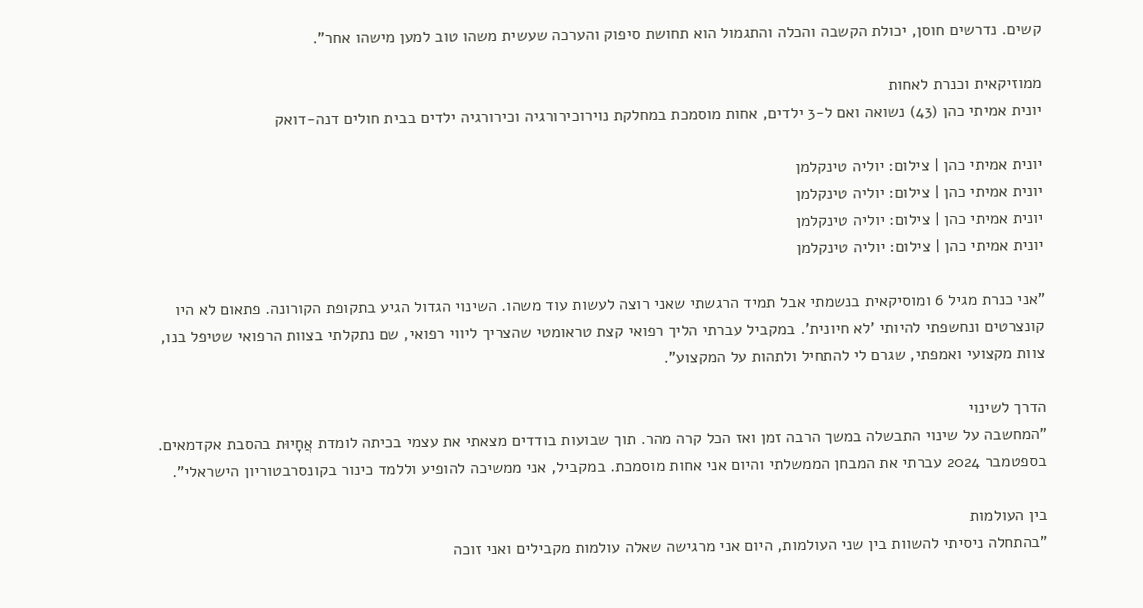קשים. נדרשים חוסן, יכולת הקשבה והכלה והתגמול הוא תחושת סיפוק והערכה שעשית משהו טוב למען מישהו אחר".

ממוזיקאית וכנרת לאחות
יונית אמיתי כהן (43) נשואה ואם ל-3 ילדים, אחות מוסמכת במחלקת נוירוכירורגיה וכירורגיה ילדים בבית חולים דנה-דואק

יונית אמיתי כהן | צילום: יוליה טינקלמן
יונית אמיתי כהן | צילום: יוליה טינקלמן
יונית אמיתי כהן | צילום: יוליה טינקלמן
יונית אמיתי כהן | צילום: יוליה טינקלמן

"אני כנרת מגיל 6 ומוסיקאית בנשמתי אבל תמיד הרגשתי שאני רוצה לעשות עוד משהו. השינוי הגדול הגיע בתקופת הקורונה. פתאום לא היו קונצרטים ונחשפתי להיותי 'לא חיונית'. במקביל עברתי הליך רפואי קצת טראומטי שהצריך ליווי רפואי, שם נתקלתי בצוות הרפואי שטיפל בנו, צוות מקצועי ואמפתי, שגרם לי להתחיל ולתהות על המקצוע".

הדרך לשינוי
"המחשבה על שינוי התבשלה במשך הרבה זמן ואז הכל קרה מהר. תוך שבועות בודדים מצאתי את עצמי בכיתה לומדת אֲחָיוּת בהסבת אקדמאים. בספטמבר 2024 עברתי את המבחן הממשלתי והיום אני אחות מוסמכת. במקביל, אני ממשיכה להופיע וללמד כינור בקונסרבטוריון הישראלי".

בין העולמות
"בהתחלה ניסיתי להשוות בין שני העולמות, היום אני מרגישה שאלה עולמות מקבילים ואני זוכה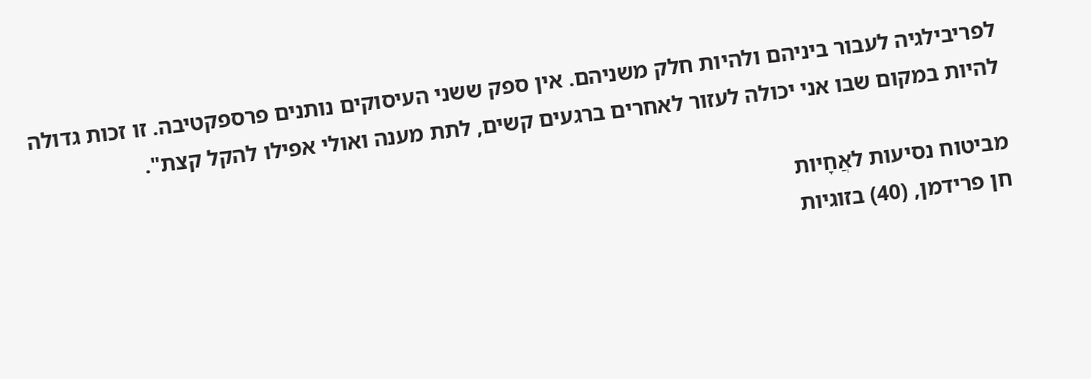לפריבילגיה לעבור ביניהם ולהיות חלק משניהם. אין ספק ששני העיסוקים נותנים פרספקטיבה. זו זכות גדולה להיות במקום שבו אני יכולה לעזור לאחרים ברגעים קשים, לתת מענה ואולי אפילו להקל קצת".

מביטוח נסיעות לאֲחָיות
חן פרידמן, (40) בזוגיות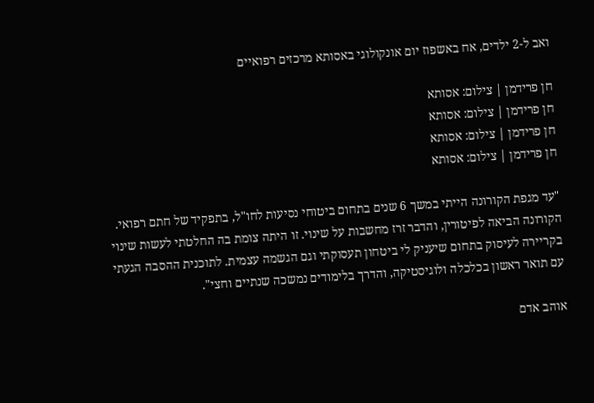ואב ל-2 ילדים, אח באשפוז יום אונקולוגי באסותא מרכזים רפואיים

חן פרידמן | צילום: אסותא
חן פרידמן | צילום: אסותא
חן פרידמן | צילום: אסותא
חן פרידמן | צילום: אסותא

"עד מגפת הקורונה הייתי במשך 6 שנים בתחום ביטוחי נסיעות לחו"ל, בתפקיד של חתם רפואי. הקורונה הביאה לפיטורין, והדבר זרז מחשבות על שינוי. זו היתה צומת בה החלטתי לעשות שינוי בקריירה לעיסוק בתחום שיעניק לי ביטחון תעסוקתי וגם הגשמה עצמית. לתוכנית ההסבה הגעתי עם תואר ראשון בכלכלה ולוגיסטיקה, והדרך בלימודים נמשכה שנתיים וחצי".

אוהב אדם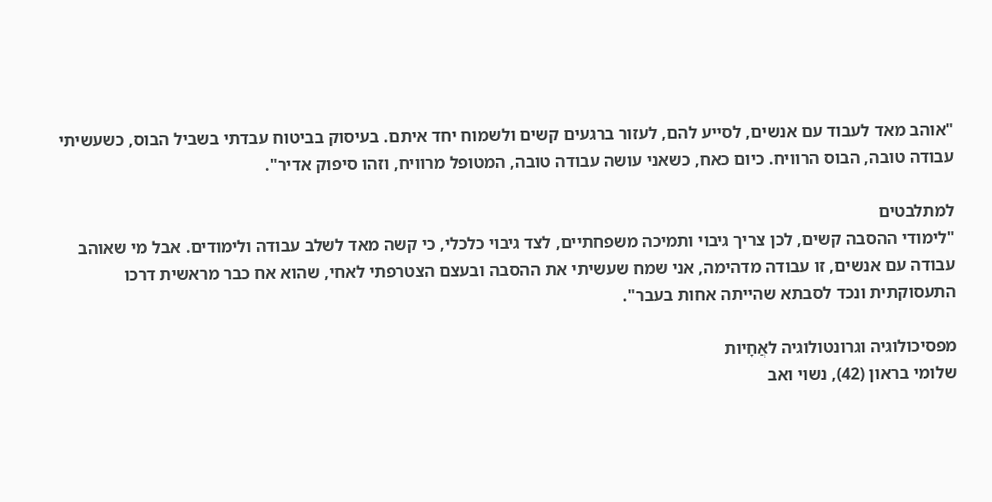"אוהב מאד לעבוד עם אנשים, לסייע להם, לעזור ברגעים קשים ולשמוח יחד איתם. בעיסוק בביטוח עבדתי בשביל הבוס, כשעשיתי עבודה טובה, הבוס הרוויח. כיום כאח, כשאני עושה עבודה טובה, המטופל מרוויח, וזהו סיפוק אדיר".

למתלבטים
"לימודי ההסבה קשים, לכן צריך גיבוי ותמיכה משפחתיים, לצד גיבוי כלכלי, כי קשה מאד לשלב עבודה ולימודים. אבל מי שאוהב עבודה עם אנשים, זו עבודה מדהימה, אני שמח שעשיתי את ההסבה ובעצם הצטרפתי לאחי, שהוא אח כבר מראשית דרכו התעסוקתית ונכד לסבתא שהייתה אחות בעבר".

מפסיכולוגיה וגרונטולוגיה לאֲחָיות
שלומי בראון (42), נשוי ואב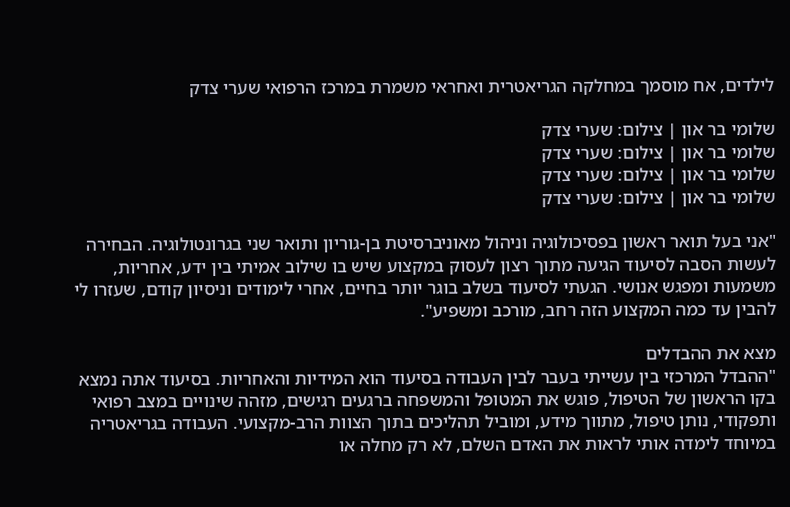לילדים, אח מוסמך במחלקה הגריאטרית ואחראי משמרת במרכז הרפואי שערי צדק

שלומי בר און | צילום: שערי צדק
שלומי בר און | צילום: שערי צדק
שלומי בר און | צילום: שערי צדק
שלומי בר און | צילום: שערי צדק

"אני בעל תואר ראשון בפסיכולוגיה וניהול מאוניברסיטת בן-גוריון ותואר שני בגרונטולוגיה. הבחירה לעשות הסבה לסיעוד הגיעה מתוך רצון לעסוק במקצוע שיש בו שילוב אמיתי בין ידע, אחריות, משמעות ומפגש אנושי. הגעתי לסיעוד בשלב בוגר יותר בחיים, אחרי לימודים וניסיון קודם, שעזרו לי להבין עד כמה המקצוע הזה רחב, מורכב ומשפיע".

מצא את ההבדלים
"ההבדל המרכזי בין עשייתי בעבר לבין העבודה בסיעוד הוא המידיות והאחריות. בסיעוד אתה נמצא בקו הראשון של הטיפול, פוגש את המטופל והמשפחה ברגעים רגישים, מזהה שינויים במצב רפואי ותפקודי, נותן טיפול, מתווך מידע, ומוביל תהליכים בתוך הצוות הרב-מקצועי. העבודה בגריאטריה במיוחד לימדה אותי לראות את האדם השלם, לא רק מחלה או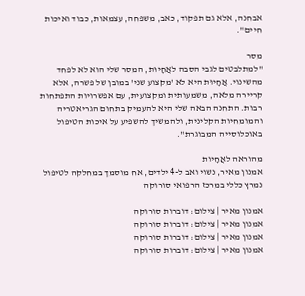אבחנה, אלא גם תפקוד, כאב, משפחה, עצמאות, כבוד ואיכות חיים".

מסר
"למתלבטים לגבי הסבה לאֲחָיוּת, המסר שלי הוא לא לפחד מהשינוי. אֲחָיוּת היא לא 'מקצוע שני' במובן של פשרה, אלא קריירה מלאה, משמעותית ומקצועית, עם אפשרויות התפתחות רבות. התחנה הבאה שלי היא להעמיק בתחום הגריאטריה והמומחיות הקלינית, ולהמשיך להשפיע על איכות הטיפול באוכלוסייה המבוגרת".

מהוראה לאֲחָיות
אמנון מאיר, נשוי ואב ל-4 ילדים, אח מוסמך במחלקה לטיפול נמרץ כללי במרכז הרפואי סורוקה

אמנון מאיר | צילום: דוברות סורוקה
אמנון מאיר | צילום: דוברות סורוקה
אמנון מאיר | צילום: דוברות סורוקה
אמנון מאיר | צילום: דוברות סורוקה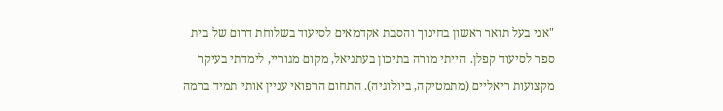"אני בעל תואר ראשון בחינוך והסבת אקדמאים לסיעוד בשלוחת דרום של בית ספר לסיעוד קפלן. הייתי מורה בתיכון בעתניאל, מקום מגוריי, לימדתי בעיקר מקצועות ריאליים (מתמטיקה, ביולוגיה). התחום הרפואי עניין אותי תמיד ברמה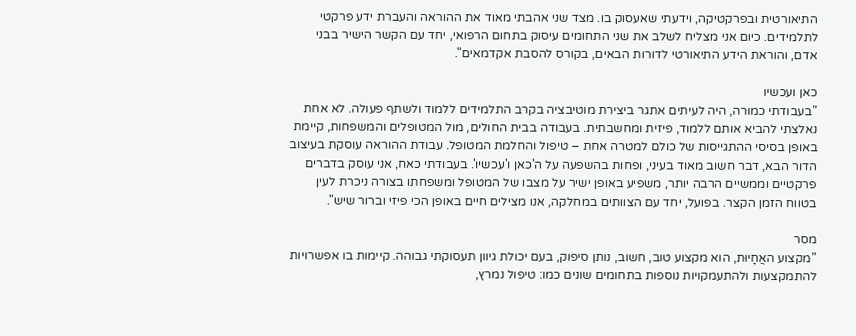התיאורטית ובפרקטיקה, וידעתי שאעסוק בו. מצד שני אהבתי מאוד את ההוראה והעברת ידע פרקטי לתלמידים. כיום אני מצליח לשלב את שני התחומים עיסוק בתחום הרפואי, יחד עם הקשר הישיר בבני אדם, והוראת הידע התיאורטי לדורות הבאים, בקורס להסבת אקדמאים".

כאן ועכשיו
"בעבודתי כמורה, היה לעיתים אתגר ביצירת מוטיבציה בקרב התלמידים ללמוד ולשתף פעולה. לא אחת נאלצתי להביא אותם ללמוד, פיזית ומחשבתית. בעבודה בבית החולים, מול המטופלים והמשפחות, קיימת באופן בסיסי ההתגייסות של כולם למטרה אחת – טיפול והחלמת המטופל. עבודת ההוראה עוסקת בעיצוב הדור הבא, דבר חשוב מאוד בעיני, ופחות בהשפעה על ה'כאן ו'עכשיו'. בעבודתי כאח, אני עוסק בדברים פרקטיים וממשיים הרבה יותר, משפיע באופן ישיר על מצבו של המטופל ומשפחתו בצורה ניכרת לעין בטווח הזמן הקצר. בפועל, יחד עם הצוותים במחלקה, אנו מצילים חיים באופן הכי פיזי וברור שיש".

מסר
"מקצוע האֲחָיוּת, הוא מקצוע טוב, חשוב, נותן סיפוק, בעם יכולת גיוון תעסוקתי גבוהה. קיימות בו אפשרויות להתמקצעות ולהתעמקויות נוספות בתחומים שונים כמו: טיפול נמרץ,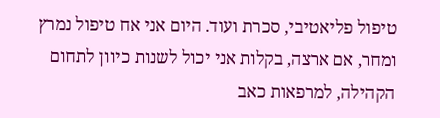טיפול פליאטיבי, סכרת ועוד. היום אני אח טיפול נמרץ ומחר, אם ארצה, בקלות אני יכול לשנות כיוון לתחום הקהילה, למרפאות כאב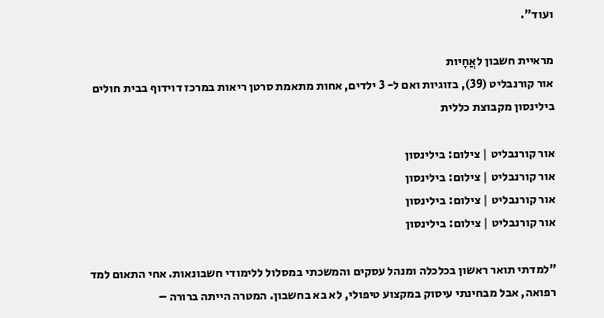ועוד".

מראיית חשבון לאֲחָיות
אור קורנבליט (39), בזוגיות ואם ל- 3 ילדים, אחות מתאמת סרטן ריאות במרכז דוידוף בבית חולים בילינסון מקבוצת כללית

אור קורנבליט | צילום: בילינסון
אור קורנבליט | צילום: בילינסון
אור קורנבליט | צילום: בילינסון
אור קורנבליט | צילום: בילינסון

"למדתי תואר ראשון בכלכלה ומנהל עסקים והמשכתי במסלול ללימודי חשבונאות. אחי התאום למד רפואה, אבל מבחינתי עיסוק במקצוע טיפולי, לא בא בחשבון. המטרה הייתה ברורה –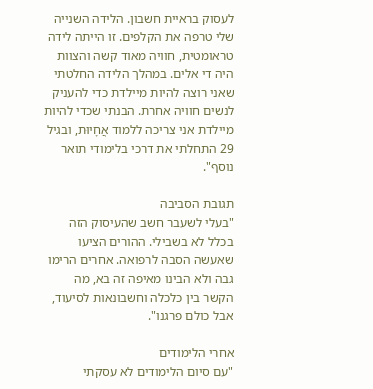לעסוק בראיית חשבון. הלידה השנייה שלי טרפה את הקלפים. זו הייתה לידה טראומטית, חוויה מאוד קשה והצוות היה די אלים. במהלך הלידה החלטתי שאני רוצה להיות מיילדת כדי להעניק לנשים חוויה אחרת. הבנתי שכדי להיות מיילדת אני צריכה ללמוד אֲחָיוּת, ובגיל 29 התחלתי את דרכי בלימודי תואר נוסף".

תגובת הסביבה
"בעלי לשעבר חשב שהעיסוק הזה בכלל לא בשבילי. ההורים הציעו שאעשה הסבה לרפואה. אחרים הרימו גבה ולא הבינו מאיפה זה בא, מה הקשר בין כלכלה וחשבונאות לסיעוד, אבל כולם פרגנו".

אחרי הלימודים
"עם סיום הלימודים לא עסקתי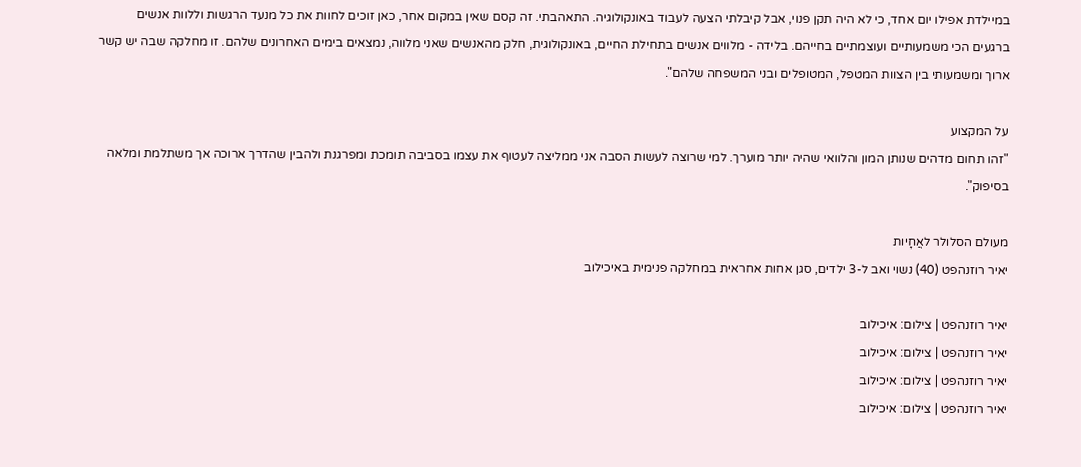במיילדת אפילו יום אחד, כי לא היה תקן פנוי, אבל קיבלתי הצעה לעבוד באונקולוגיה. התאהבתי. זה קסם שאין במקום אחר, כאן זוכים לחוות את כל מנעד הרגשות וללוות אנשים ברגעים הכי משמעותיים ועוצמתיים בחייהם. בלידה - מלווים אנשים בתחילת החיים, באונקולוגית, חלק מהאנשים שאני מלווה, נמצאים בימים האחרונים שלהם. זו מחלקה שבה יש קשר ארוך ומשמעותי בין הצוות המטפל, המטופלים ובני המשפחה שלהם".

על המקצוע
"זהו תחום מדהים שנותן המון והלוואי שהיה יותר מוערך. למי שרוצה לעשות הסבה אני ממליצה לעטוף את עצמו בסביבה תומכת ומפרגנת ולהבין שהדרך ארוכה אך משתלמת ומלאה בסיפוק".

מעולם הסלולר לאֲחָיות
יאיר רוזנהפט (40) נשוי ואב ל-3 ילדים, סגן אחות אחראית במחלקה פנימית באיכילוב

יאיר רוזנהפט | צילום: איכילוב
יאיר רוזנהפט | צילום: איכילוב
יאיר רוזנהפט | צילום: איכילוב
יאיר רוזנהפט | צילום: איכילוב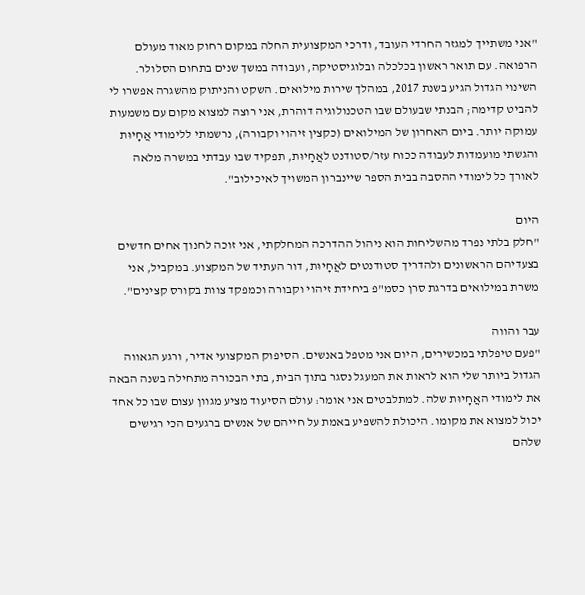"אני משתייך למגזר החרדי העובד, ודרכי המקצועית החלה במקום רחוק מאוד מעולם הרפואה. עם תואר ראשון בכלכלה ובלוגיסטיקה, ועבודה במשך שנים בתחום הסלולר. השינוי הגדול הגיע בשנת 2017, במהלך שירות מילואים. השקט והניתוק מהשגרה אפשרו לי להביט קדימה; הבנתי שבעולם שבו הטכנולוגיה דוהרת, אני רוצה למצוא מקום עם משמעות עמוקה יותר. ביום האחרון של המילואים (כקצין זיהוי וקבורה), נרשמתי ללימודי אֲחָיוּת והגשתי מועמדות לעבודה ככוח עזר/סטודנט לאֲחָיוּת, תפקיד שבו עבדתי במשרה מלאה לאורך כל לימודי ההסבה בבית הספר שיינברון המשויך לאיכילוב".

היום
"חלק בלתי נפרד מהשליחות הוא ניהול ההדרכה המחלקתי, אני זוכה לחנוך אחים חדשים בצעדיהם הראשונים ולהדריך סטודנטים לאֲחָיוּת, דור העתיד של המקצוע. במקביל, אני משרת במילואים בדרגת סרן כסמ"פ ביחידת זיהוי וקבורה וכמפקד צוות בקורס קצינים".

עבר והווה
"פעם טיפלתי במכשירים, היום אני מטפל באנשים. הסיפוק המקצועי אדיר, ורגע הגאווה הגדול ביותר שלי הוא לראות את המעגל נסגר בתוך הבית, בתי הבכורה מתחילה בשנה הבאה את לימודי האֲחָיוּת שלה. למתלבטים אני אומר: עולם הסיעוד מציע מגוון עצום שבו כל אחד יכול למצוא את מקומו. היכולת להשפיע באמת על חייהם של אנשים ברגעים הכי רגישים שלהם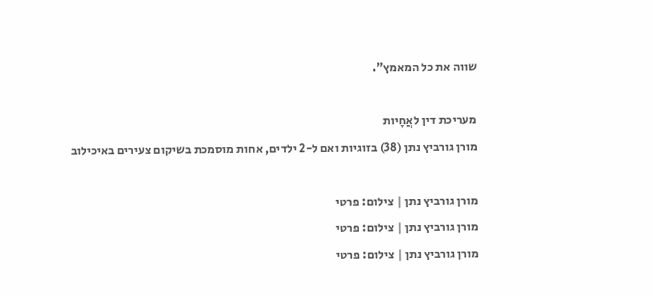שווה את כל המאמץ".

מעריכת דין לאֲחָיות
מורן גורביץ נתן (38) בזוגיות ואם ל-2 ילדים, אחות מוסמכת בשיקום צעירים באיכילוב

מורן גורביץ נתן | צילום: פרטי
מורן גורביץ נתן | צילום: פרטי
מורן גורביץ נתן | צילום: פרטי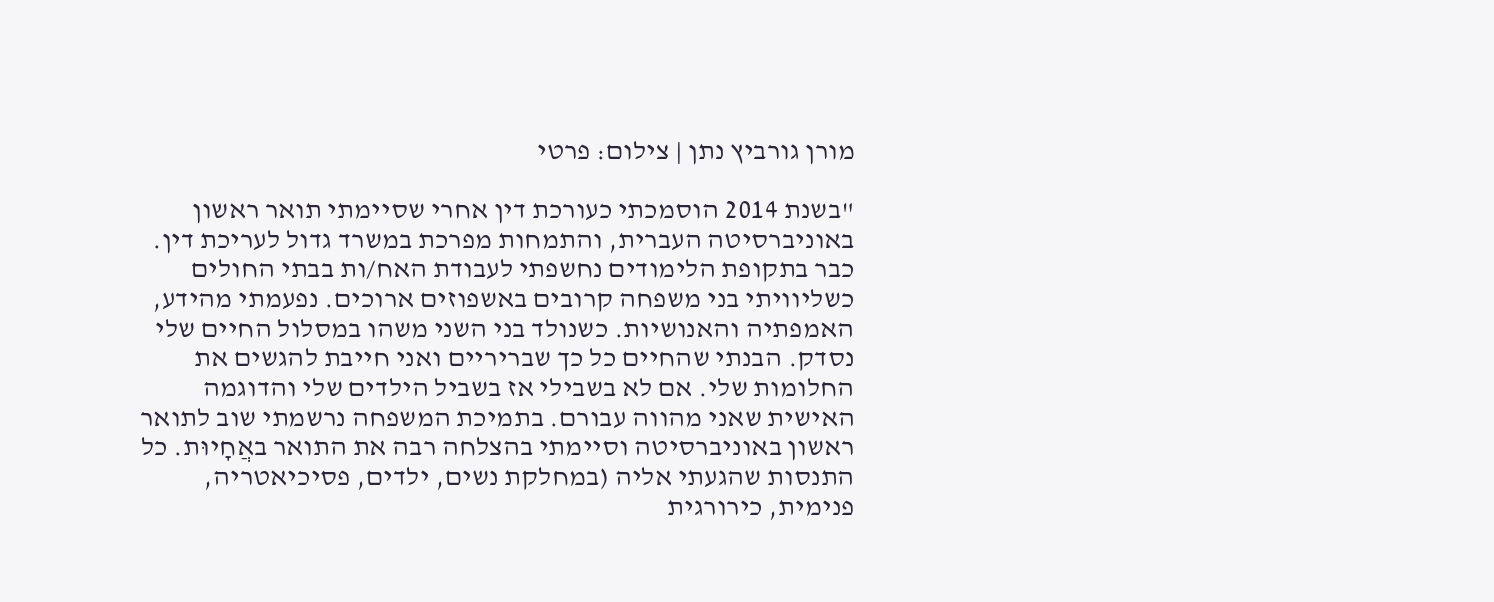מורן גורביץ נתן | צילום: פרטי

"בשנת 2014 הוסמכתי כעורכת דין אחרי שסיימתי תואר ראשון באוניברסיטה העברית, והתמחות מפרכת במשרד גדול לעריכת דין. כבר בתקופת הלימודים נחשפתי לעבודת האח/ות בבתי החולים כשליוויתי בני משפחה קרובים באשפוזים ארוכים. נפעמתי מהידע, האמפתיה והאנושיות. כשנולד בני השני משהו במסלול החיים שלי נסדק. הבנתי שהחיים כל כך שבריריים ואני חייבת להגשים את החלומות שלי. אם לא בשבילי אז בשביל הילדים שלי והדוגמה האישית שאני מהווה עבורם. בתמיכת המשפחה נרשמתי שוב לתואר ראשון באוניברסיטה וסיימתי בהצלחה רבה את התואר באֲחָיוּת. כל התנסות שהגעתי אליה (במחלקת נשים, ילדים, פסיכיאטריה, פנימית, כירורגית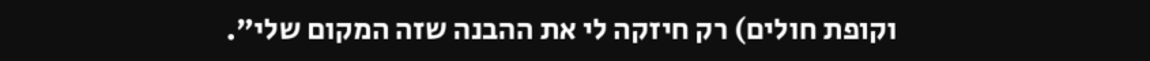וקופת חולים) רק חיזקה לי את ההבנה שזה המקום שלי".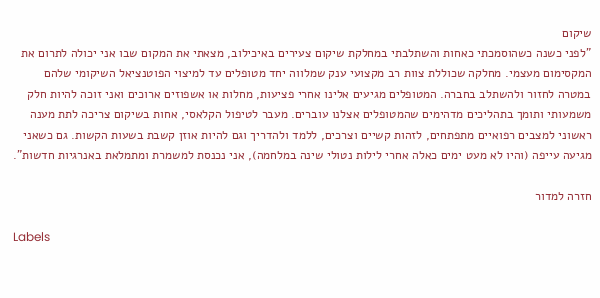שיקום
"לפני כשנה כשהוסמכתי כאחות והשתלבתי במחלקת שיקום צעירים באיכילוב, מצאתי את המקום שבו אני יכולה לתרום את המקסימום מעצמי. מחלקה שכוללת צוות רב מקצועי ענק שמלווה יחד מטופלים עד למיצוי הפוטנציאל השיקומי שלהם במטרה לחזור ולהשתלב בחברה. המטופלים מגיעים אלינו אחרי פציעות, מחלות או אשפוזים ארוכים ואני זוכה להיות חלק משמעותי ותומך בתהליכים מדהימים שהמטופלים אצלנו עוברים. מעבר לטיפול הקלאסי, אחות בשיקום צריכה לתת מענה ראשוני למצבים רפואיים מתפתחים, לזהות קשיים וצרכים, ללמד ולהדריך וגם להיות אוזן קשבת בשעות הקשות. גם כשאני מגיעה עייפה (והיו לא מעט ימים כאלה אחרי לילות נטולי שינה במלחמה), אני נכנסת למשמרת ומתמלאת באנרגיות חדשות".

חזרה למדור

Labels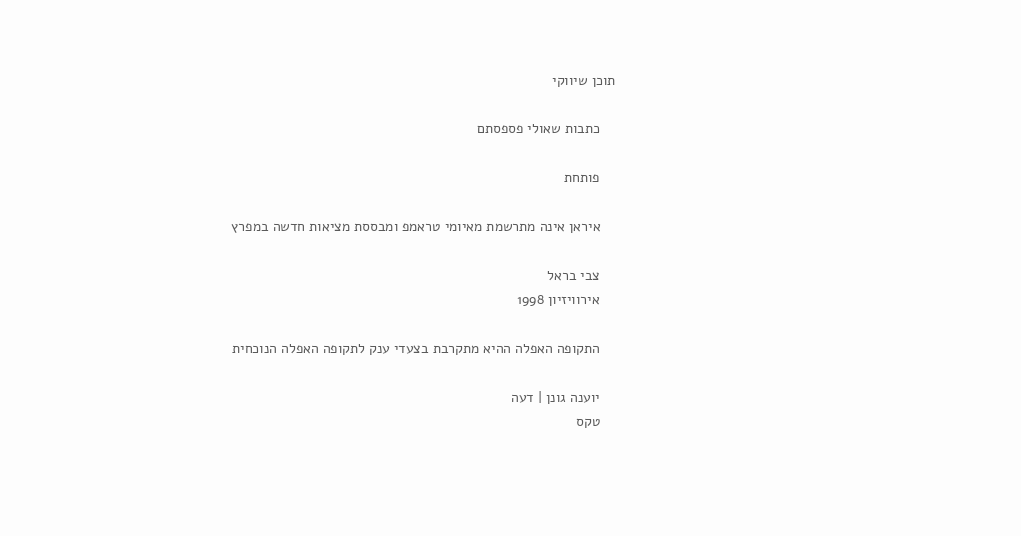תוכן שיווקי

    כתבות שאולי פספסתם

    פותחת

    איראן אינה מתרשמת מאיומי טראמפ ומבססת מציאות חדשה במפרץ

    צבי בראל
    אירוויזיון 1998

    התקופה האפלה ההיא מתקרבת בצעדי ענק לתקופה האפלה הנוכחית

    יוענה גונן | דעה
    טקס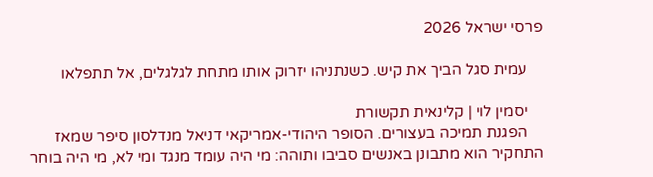פרסי ישראל 2026

    עמית סגל הביך את קיש. כשנתניהו יזרוק אותו מתחת לגלגלים, אל תתפלאו

    יסמין לוי | קלינאית תקשורת
    הפגנת תמיכה בעצורים. הסופר היהודי-אמריקאי דניאל מנדלסון סיפר שמאז התחקיר הוא מתבונן באנשים סביבו ותוהה: מי היה עומד מנגד ומי לא, מי היה בוחר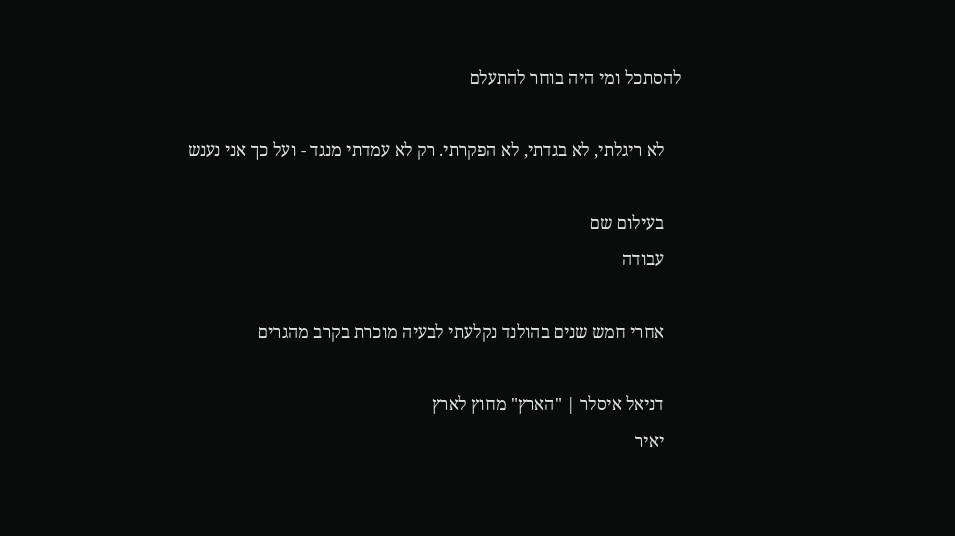להסתכל ומי היה בוחר להתעלם

    לא ריגלתי, לא בגדתי, לא הפקרתי. רק לא עמדתי מנגד - ועל כך אני נענש

    בעילום שם
    עבודה

    אחרי חמש שנים בהולנד נקלעתי לבעיה מוכרת בקרב מהגרים

    דניאל איסלר | "הארץ" מחוץ לארץ
    יאיר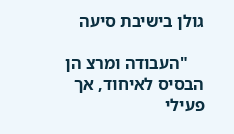גולן בישיבת סיעה

    "העבודה ומרצ הן הבסיס לאיחוד, אך פעילי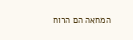המחאה הם הרוח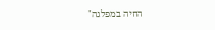החיה במפלגה"